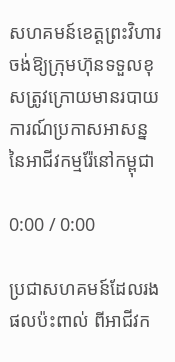សហគមន៍ខេត្តព្រះវិហារចង់ឱ្យក្រុមហ៊ុនទទួលខុសត្រូវក្រោយមានរបាយការណ៍ប្រកាសអាសន្ននៃអាជីវកម្មរ៉ែនៅកម្ពុជា

0:00 / 0:00

ប្រជាសហគមន៍ដែលរងផលប៉ះពាល់ ពីអាជីវក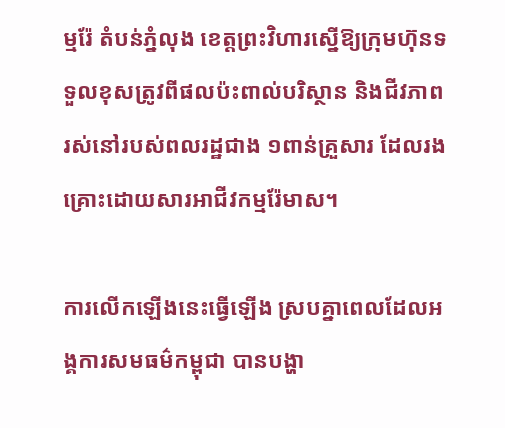ម្មរ៉ែ តំបន់ភ្នំលុង ខេត្តព្រះវិហារស្នើឱ្យក្រុមហ៊ុនទទួលខុសត្រូវពីផលប៉ះពាល់បរិស្ថាន និងជីវភាពរស់នៅរបស់ពលរដ្ឋជាង ១ពាន់គ្រួសារ ដែលរងគ្រោះដោយសារអាជីវកម្មរ៉ែមាស។

ការលើកឡើងនេះធ្វើឡើង ស្របគ្នាពេលដែលអង្គការសមធម៌កម្ពុជា បានបង្ហា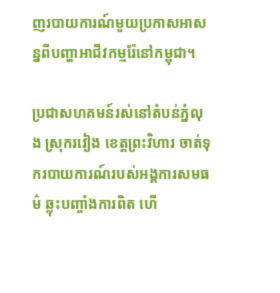ញរបាយការណ៍មួយប្រកាសអាសន្នពីបញ្ហាអាជីវកម្មរ៉ែនៅកម្ពុជា។

ប្រជាសហគមន៍រស់នៅតំបន់ភ្នំលុង ស្រុករវៀង ខេត្តព្រះវិហារ ចាត់ទុករបាយការណ៍របស់អង្គការសមធម៌ ឆ្លុះបញ្ចាំងការពិត ហើ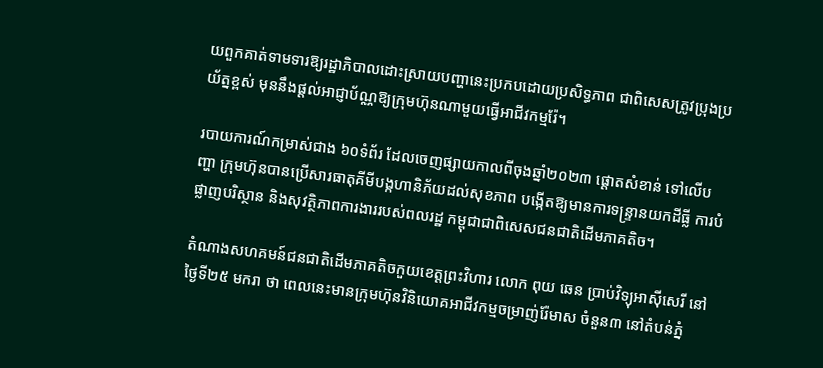យពួកគាត់ទាមទារឱ្យរដ្ឋាភិបាលដោះស្រាយបញ្ហានេះប្រកបដោយប្រសិទ្ធភាព ជាពិសេសត្រូវប្រុងប្រយ័ត្នខ្ពស់ មុននឹងផ្តល់អាជ្ញាប័ណ្ណឱ្យក្រុមហ៊ុនណាមួយធ្វើអាជីវកម្មរ៉ែ។

របាយការណ៍កម្រាស់ជាង ៦០ទំព័រ ដែលចេញផ្សាយកាលពីចុងឆ្នាំ២០២៣ ផ្ដោតសំខាន់ ទៅលើបញ្ហា ក្រុមហ៊ុនបានប្រើសារធាតុគីមីបង្កហានិភ័យដល់សុខភាព បង្កើតឱ្យមានការទន្ទ្រានយកដីធ្លី ការបំផ្លាញបរិស្ថាន និងសុវត្ថិភាពការងាររបស់ពលរដ្ឋ កម្ពុជាជាពិសេសជនជាតិដើមភាគតិច។

តំណាងសហគមន៍ជនជាតិដើមភាគតិចកួយខេត្តព្រះវិហារ លោក ពុយ ឆេន ប្រាប់វិទ្យុអាស៊ីសេរី នៅថ្ងៃទី២៥ មករា ថា ពេលនេះមានក្រុមហ៊ុនវិនិយោគអាជីវកម្មចម្រាញ់រ៉ែមាស ចំនួន៣ នៅតំបន់ភ្នំ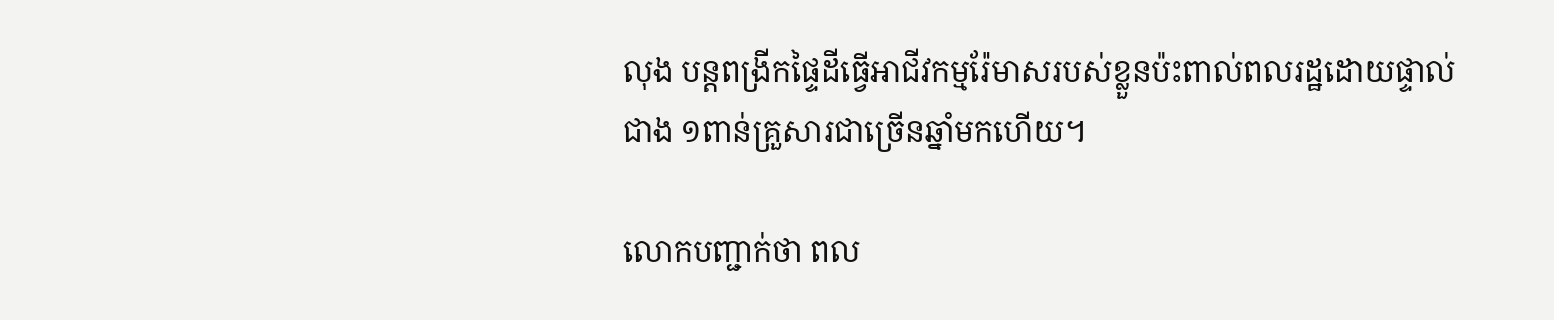លុង បន្តពង្រីកផ្ទៃដីធ្វើអាជីវកម្មរ៉ែមាសរបស់ខ្លួនប៉ះពាល់ពលរដ្ឋដោយផ្ទាល់ជាង ១ពាន់គ្រួសារជាច្រើនឆ្នាំមកហើយ។

លោកបញ្ជាក់ថា ពល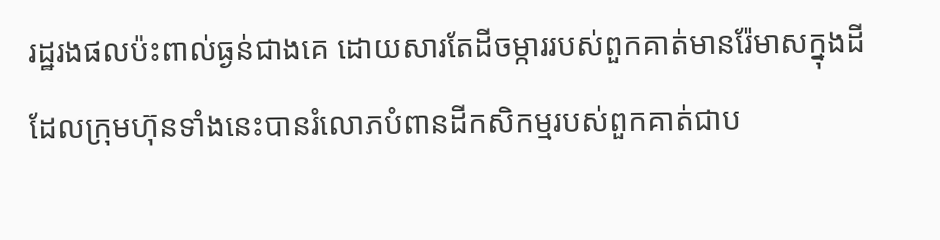រដ្ឋរងផលប៉ះពាល់ធ្ងន់ជាងគេ ដោយសារតែដីចម្ការរបស់ពួកគាត់មានរ៉ែមាសក្នុងដី ដែលក្រុមហ៊ុនទាំងនេះបានរំលោភបំពានដីកសិកម្មរបស់ពួកគាត់ជាប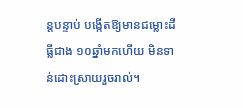ន្តបន្ទាប់ បង្កើតឱ្យមានជម្លោះដីធ្លីជាង ១០ឆ្នាំមកហើយ មិនទាន់ដោះស្រាយរួចរាល់។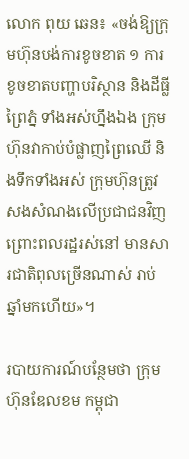លោក ពុយ ឆេន៖ «ចង់ឱ្យក្រុមហ៊ុនបង់ការខូចខាត ១ ការខូចខាតបញ្ហាបរិស្ថាន និងដីធ្លីព្រៃភ្នំ ទាំងអស់ហ្នឹងឯង ក្រុមហ៊ុនវាកាប់បំផ្លាញព្រៃឈើ និងទឹកទាំងអស់ ក្រុមហ៊ុនត្រូវសងសំណងលើប្រជាជនវិញ ព្រោះពលរដ្ឋរស់នៅ មានសារជាតិពុលច្រើនណាស់ រាប់ឆ្នាំមកហើយ»។

របាយការណ៍បន្ថែមថា ក្រុមហ៊ុនឌែលខម កម្ពុជា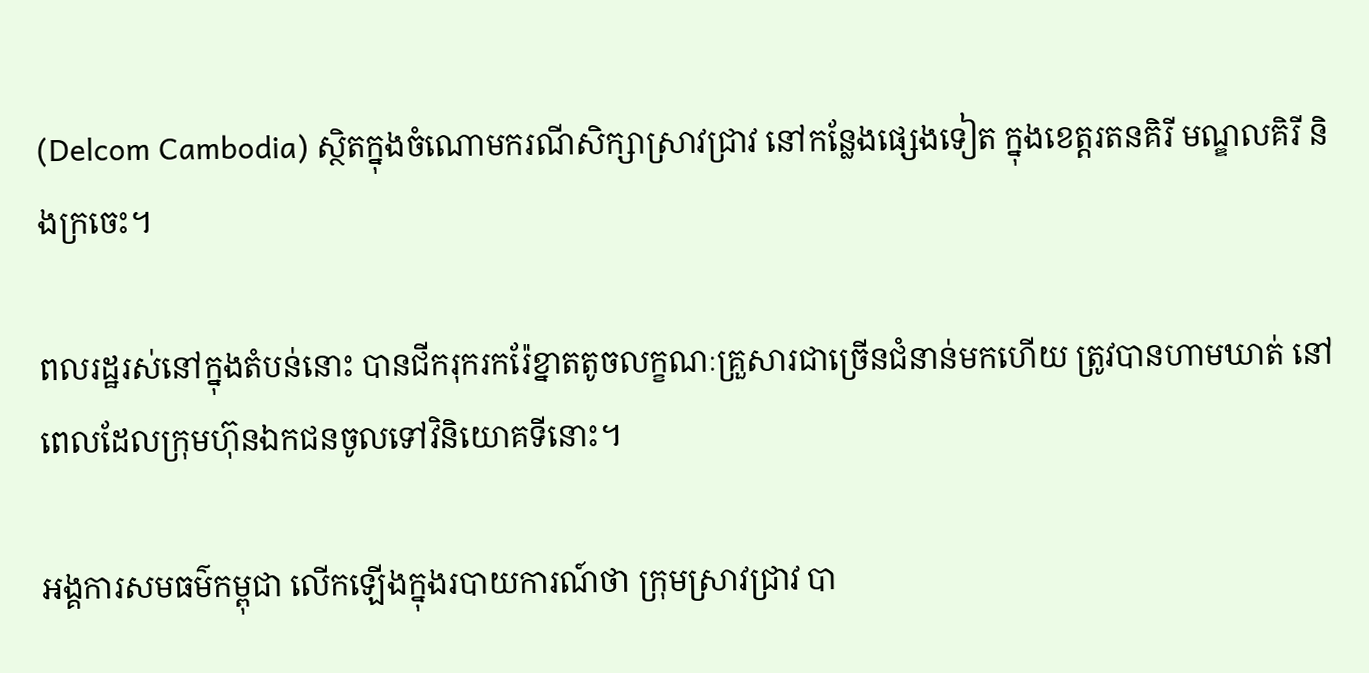(Delcom Cambodia) ស្ថិតក្នុងចំណោមករណីសិក្សាស្រាវជ្រាវ នៅកន្លែងផ្សេងទៀត ក្នុងខេត្តរតនគិរី មណ្ឌលគិរី និងក្រចេះ។

ពលរដ្ឋរស់នៅក្នុងតំបន់នោះ បានជីករុករករ៉ែខ្នាតតូចលក្ខណៈគ្រួសារជាច្រើនជំនាន់មកហើយ ត្រូវបានហាមឃាត់ នៅពេលដែលក្រុមហ៊ុនឯកជនចូលទៅវិនិយោគទីនោះ។

អង្គការសមធម៌កម្ពុជា លើកឡើងក្នុងរបាយការណ៍ថា ក្រុមស្រាវជ្រាវ បា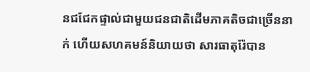នជជែកផ្ទាល់ជាមួយជនជាតិដើមភាគតិចជាច្រើននាក់ ហើយសហគមន៍និយាយថា សារធាតុរ៉ែបាន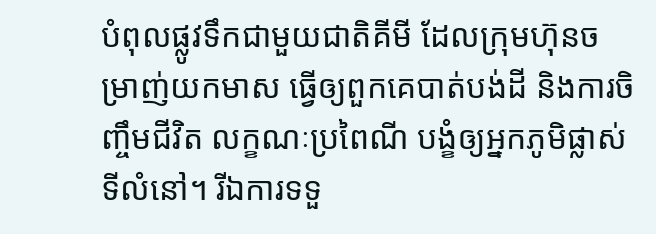បំពុលផ្លូវទឹកជាមួយជាតិគីមី ដែលក្រុមហ៊ុនចម្រាញ់យកមាស ធ្វើឲ្យពួកគេបាត់បង់ដី និងការចិញ្ចឹមជីវិត លក្ខណៈប្រពៃណី បង្ខំឲ្យអ្នកភូមិផ្លាស់ទីលំនៅ។ រីឯការទទួ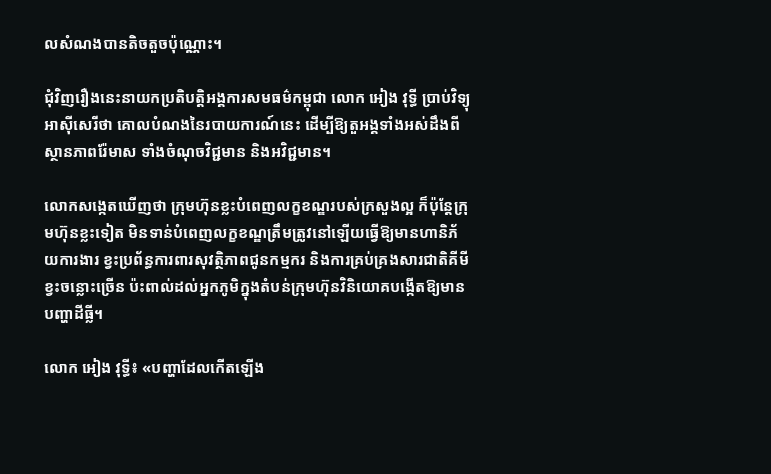លសំណងបានតិចតួចប៉ុណ្ណោះ។

ជុំវិញរឿងនេះនាយកប្រតិបត្តិអង្គការសមធម៌កម្ពុជា លោក អៀង វុទ្ធី ប្រាប់វិទ្យុអាស៊ីសេរីថា គោលបំណងនៃរបាយការណ៍នេះ ដើម្បីឱ្យតួអង្គទាំងអស់ដឹងពីស្ថានភាពរ៉ែមាស ទាំងចំណុចវិជ្ជមាន និងអវិជ្ជមាន។

លោកសង្កេតឃើញថា ក្រុមហ៊ុនខ្លះបំពេញលក្ខខណ្ឌរបស់ក្រសួងល្អ ក៏ប៉ុន្តែក្រុមហ៊ុនខ្លះទៀត មិនទាន់បំពេញលក្ខខណ្ឌត្រឹមត្រូវនៅឡើយធ្វើឱ្យមានហានិភ័យការងារ ខ្វះប្រព័ន្ធការពារសុវត្ថិភាពជូនកម្មករ និងការគ្រប់គ្រងសារជាតិគីមីខ្វះចន្លោះច្រើន ប៉ះពាល់ដល់អ្នកភូមិក្នុងតំបន់ក្រុមហ៊ុនវិនិយោគបង្កើតឱ្យមានបញ្ហាដីធ្លី។

លោក អៀង វុទ្ធី៖ «បញ្ហាដែលកើតឡើង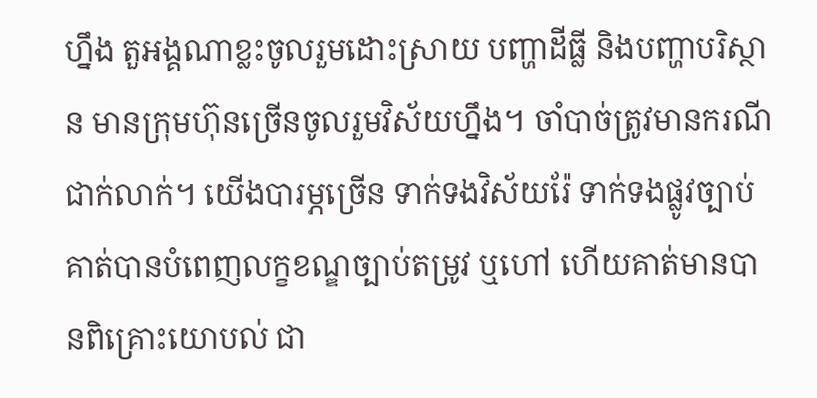ហ្នឹង តួអង្គណាខ្លះចូលរួមដោះស្រាយ បញ្ហាដីធ្លី និងបញ្ហាបរិស្ថាន មានក្រុមហ៊ុនច្រើនចូលរួមវិស័យហ្នឹង។ ចាំបាច់ត្រូវមានករណីជាក់លាក់។ យើងបារម្ភច្រើន ទាក់ទងវិស័យរ៉ែ ទាក់ទងផ្លូវច្បាប់ គាត់បានបំពេញលក្ខខណ្ឌច្បាប់តម្រូវ ឬហៅ ហើយគាត់មានបានពិគ្រោះយោបល់ ជា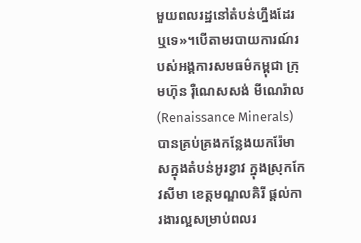មួយពលរដ្ឋនៅតំបន់ហ្នឹងដែរឬទេ»។បើតាមរបាយការណ៍របស់អង្គការសមធម៌កម្ពុជា ក្រុមហ៊ុន រ៉ឺណេសសង់ មីណេរ៉ាល (Renaissance Minerals) បានគ្រប់គ្រងកន្លែងយករ៉ែមាសក្នុងតំបន់អូរខ្វាវ ក្នុងស្រុកកែវសីមា ខេត្តមណ្ឌលគិរី ផ្តល់ការងារល្អសម្រាប់ពលរ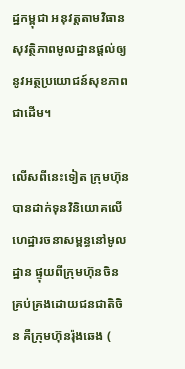ដ្ឋកម្ពុជា អនុវត្តតាមវិធានសុវត្ថិភាពមូលដ្ឋានផ្តល់ឲ្យនូវអត្ថប្រយោជន៍សុខភាពជាដើម។

លើសពីនេះទៀត ក្រុមហ៊ុនបានដាក់ទុនវិនិយោគលើហេដ្ឋារចនាសម្ពន្ធនៅមូលដ្ឋាន ផ្ទុយពីក្រុមហ៊ុនចិន គ្រប់គ្រងដោយជនជាតិចិន គឺក្រុមហ៊ុនរ៉ុងឆេង (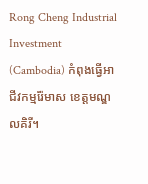Rong Cheng Industrial Investment (Cambodia) កំពុងធ្វើអាជីវកម្មរ៉ែមាស ខេត្តមណ្ឌលគិរី។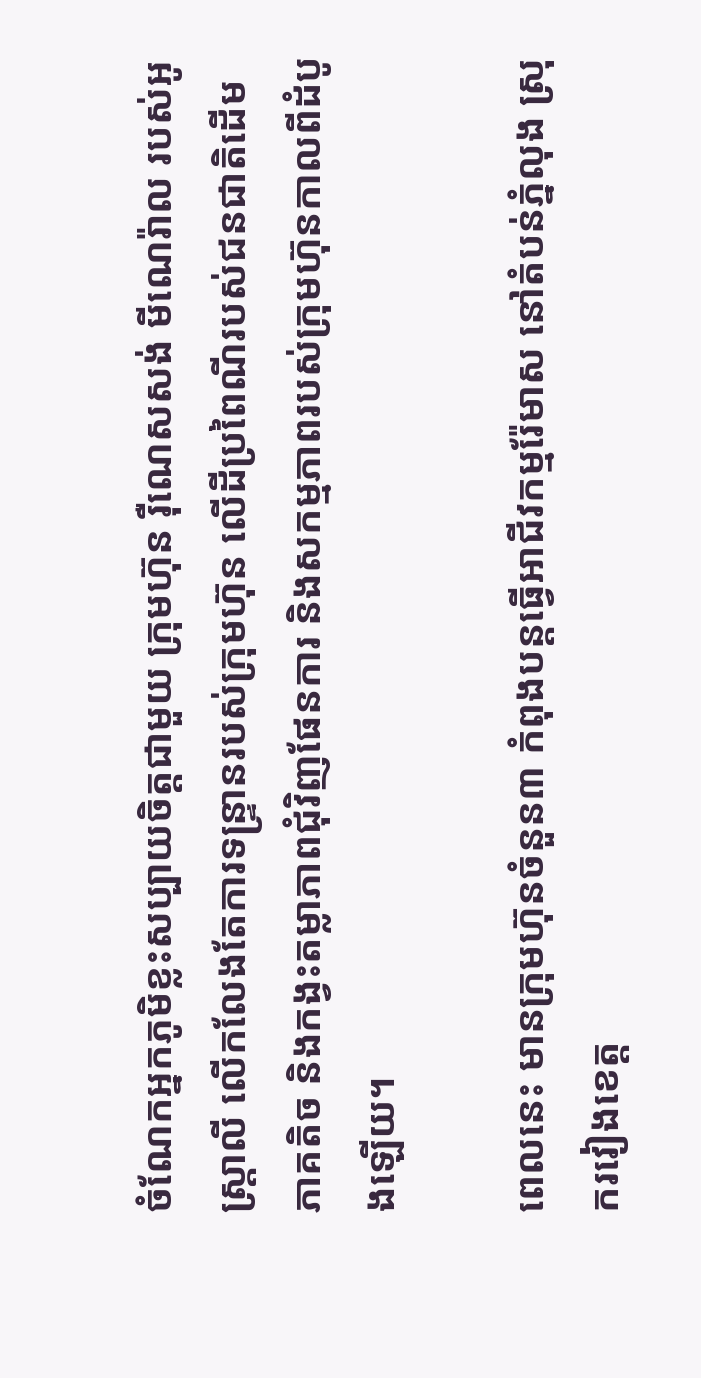ចំណែកអ្នកភូមិខ្លះសប្បាយចិត្តជាមួយ ក្រុមហ៊ុន រ៉ឺណេសសង់ មីណេរ៉ាល របស់អូស្ដ្រាលី លើកលែងតែការទន្ទ្រានរបស់ក្រុមហ៊ុន លើដីប្រពៃណីរបស់ជនជាតិដើមភាគតិច និងកង្វះតម្លាភាពជុំវិញផែនការ និងសកម្មភាពរបស់ក្រុមហ៊ុនកាលពីដំបូងឡើយ។

ពេលនេះ មានក្រុមហ៊ុនចំនួន៣ កំពុងបន្តធ្វើអាជីវកម្មរ៉ែមាស នៅតំបន់ភ្នំលុង ស្រុករវៀងខេត្ត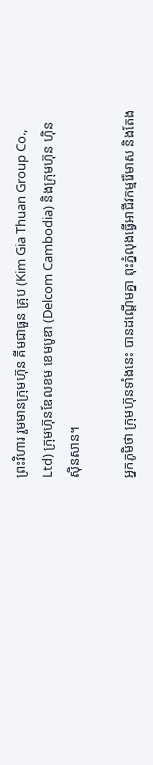ព្រះវិហារ រួមមានក្រុមហ៊ុន គីមជាធួន គ្រុប (Kim Gia Thuan Group Co., Ltd) ក្រុមហ៊ុនឌែលខម ខេមបូឌា (Delcom Cambodia) និងក្រុមហ៊ុន ហ៊ិន ស៊ិនសាន។

អ្នកភូមិថា ក្រុមហ៊ុនទាំងនេះ បានដណ្តើមគ្នា ពុះភ្នំលុងធ្វើអាជីវកម្មរ៉ែមាស និងតែង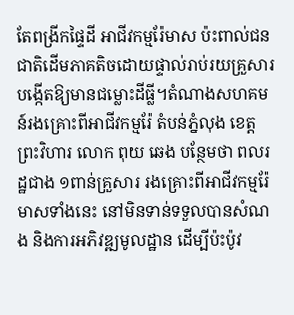តែពង្រីកផ្ទៃដី អាជីវកម្មរ៉ែមាស ប៉ះពាល់ជនជាតិដើមភាគតិចដោយផ្ទាល់រាប់រយគ្រួសារ បង្កើតឱ្យមានជម្លោះដីធ្លី។តំណាងសហគមន៍រងគ្រោះពីអាជីវកម្មរ៉ែ តំបន់ភ្នំលុង ខេត្តព្រះវិហារ លោក ពុយ ឆេង បន្ថែមថា ពលរដ្ឋជាង ១ពាន់គ្រួសារ រងគ្រោះពីអាជីវកម្មរ៉ែមាសទាំងនេះ នៅមិនទាន់ទទួលបានសំណង និងការអភិវឌ្ឍមូលដ្ឋាន ដើម្បីប៉ះប៉ូវ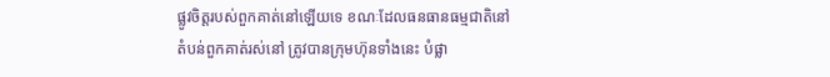ផ្លូវចិត្តរបស់ពួកគាត់នៅឡើយទេ ខណៈដែលធនធានធម្មជាតិនៅតំបន់ពួកគាត់រស់នៅ ត្រូវបានក្រុមហ៊ុនទាំងនេះ បំផ្លា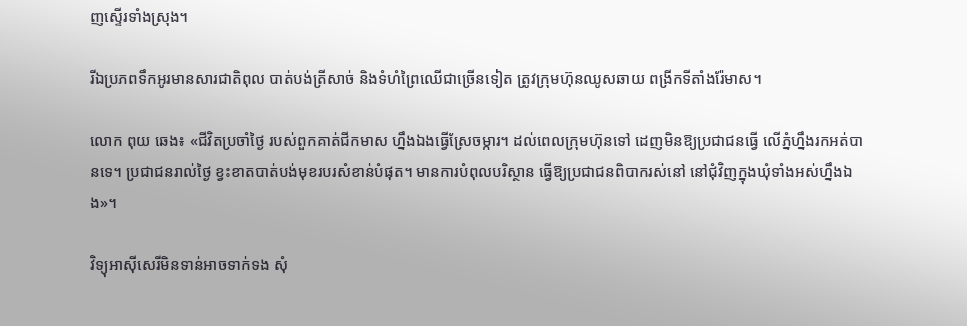ញស្ទើរទាំងស្រុង។

រីឯប្រភពទឹកអូរមានសារជាតិពុល បាត់បង់ត្រីសាច់ និងទំហំព្រៃឈើជាច្រើនទៀត ត្រូវក្រុមហ៊ុនឈូសឆាយ ពង្រីកទីតាំងរ៉ែមាស។

លោក ពុយ ឆេង៖ «ជីវិតប្រចាំថ្ងៃ របស់ពួកគាត់ជីកមាស ហ្នឹងឯងធ្វើស្រែចម្ការ។ ដល់ពេលក្រុមហ៊ុនទៅ ដេញមិនឱ្យប្រជាជនធ្វើ លើភ្នំហ្នឹងរកអត់បានទេ។ ប្រជាជនរាល់ថ្ងៃ ខ្វះខាតបាត់បង់មុខរបរសំខាន់បំផុត។ មានការបំពុលបរិស្ថាន ធ្វើឱ្យប្រជាជនពិបាករស់នៅ នៅជុំវិញក្នុងឃុំទាំងអស់ហ្នឹងឯង»។

វិទ្យុអាស៊ីសេរីមិនទាន់អាចទាក់ទង សុំ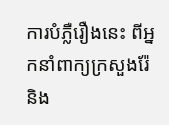ការបំភ្លឺរឿងនេះ ពីអ្នកនាំពាក្យក្រសួងរ៉ែ និង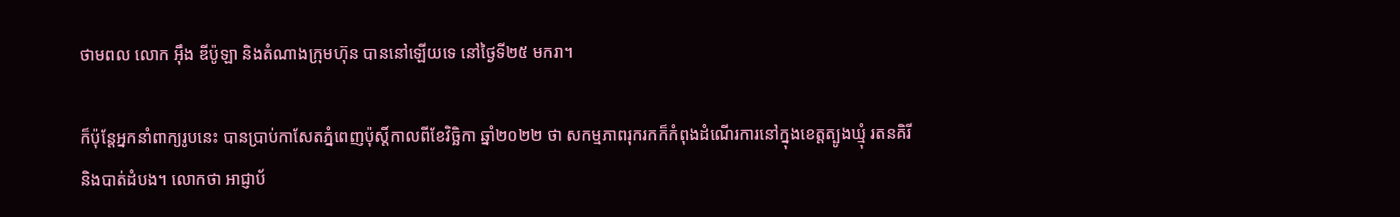ថាមពល លោក អ៊ឹង ឌីប៉ូឡា និងតំណាងក្រុមហ៊ុន បាននៅឡើយទេ នៅថ្ងៃទី២៥ មករា។

ក៏ប៉ុន្តែអ្នកនាំពាក្យរូបនេះ បានប្រាប់កាសែតភ្នំពេញប៉ុស្តិ៍កាលពីខែវិច្ឆិកា ឆ្នាំ២០២២ ថា សកម្មភាពរុករកក៏កំពុងដំណើរការនៅក្នុងខេត្តត្បូងឃ្មុំ រតនគិរី និងបាត់ដំបង។ លោកថា អាជ្ញាប័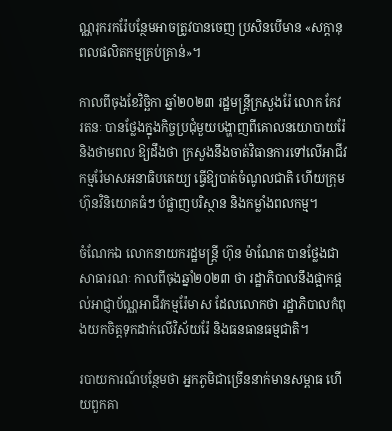ណ្ណរុករករ៉ែបន្ថែមអាចត្រូវបានចេញ ប្រសិនបើមាន «សក្ដានុពលផលិតកម្មគ្រប់គ្រាន់»។

កាលពីចុងខែវិច្ឆិកា ឆ្នាំ២០២៣ រដ្ឋមន្ត្រីក្រសួងរ៉ែ លោក កែវ រតនៈ បានថ្លែងក្នុងកិច្ចប្រជុំមួយបង្ហាញពីគោលនយោបាយរ៉ែ និងថាមពល ឱ្យដឹងថា ក្រសួងនឹងចាត់វិធានការទៅលើអាជីវកម្មរ៉ែមាសអនាធិបតេយ្យ ធ្វើឱ្យបាត់ចំណូលជាតិ ហើយក្រុមហ៊ុនវិនិយោគធំៗ បំផ្លាញបរិស្ថាន និងកម្លាំងពលកម្ម។

ចំណែកឯ លោកនាយករដ្ឋមន្ត្រី ហ៊ុន ម៉ាណែត បានថ្លែងជាសាធារណៈ កាលពីចុងឆ្នាំ២០២៣ ថា រដ្ឋាភិបាលនឹងផ្អាកផ្តល់អាជ្ញាប័ណ្ណអាជីវកម្មរ៉ែមាស ដែលលោកថា រដ្ឋាភិបាលកំពុងយកចិត្តទុកដាក់លើវិស័យរ៉ែ និងធនធានធម្មជាតិ។

របាយការណ៍បន្ថែមថា អ្នកភូមិជាច្រើននាក់មានសម្ពាធ ហើយពួកគា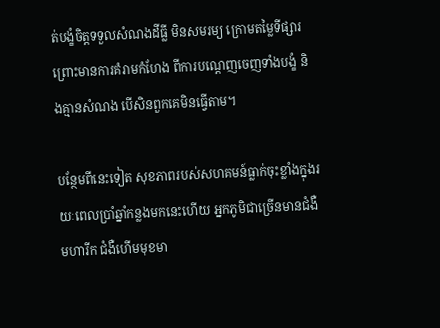ត់បង្ខំចិត្តទទួលសំណងដីធ្លី មិនសមរម្យ ក្រោមតម្លៃទីផ្សារព្រោះមានការគំរាមកំហែង ពីការបណ្តេញចេញទាំងបង្ខំ និងគ្មានសំណង បើសិនពួកគេមិនធ្វើតាម។

បន្ថែមពីនេះទៀត សុខភាពរបស់សហគមន៍ធ្លាក់ចុះខ្លាំងក្នុងរយៈពេលប្រាំឆ្នាំកន្លងមកនេះហើយ អ្នកភូមិជាច្រើនមានជំងឺមហារីក ជំងឺហើមមុខមា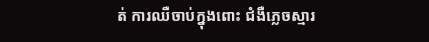ត់ ការឈឺចាប់ក្នុងពោះ ជំងឺភ្លេចស្មារ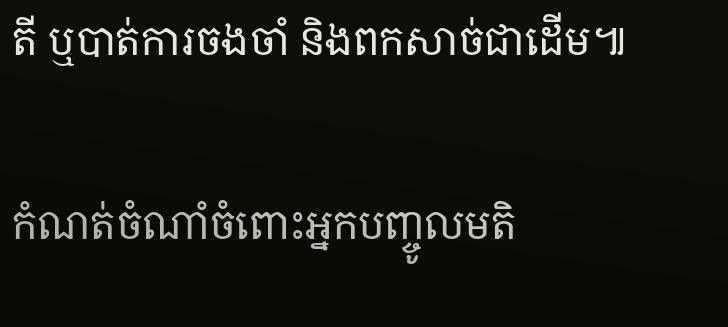តី ឬបាត់ការចងចាំ និងពកសាច់ជាដើម៕

កំណត់ចំណាំចំពោះអ្នកបញ្ចូលមតិ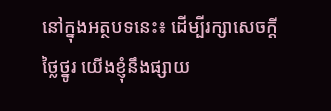នៅក្នុងអត្ថបទនេះ៖ ដើម្បីរក្សាសេចក្ដីថ្លៃថ្នូរ យើងខ្ញុំនឹងផ្សាយ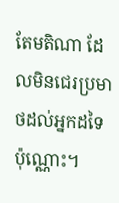តែមតិណា ដែលមិនជេរប្រមាថដល់អ្នកដទៃប៉ុណ្ណោះ។